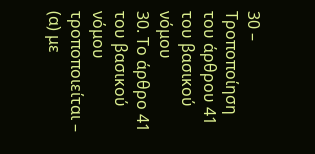30 – Τροποποίηση του άρθρου 41 του βασικού νόμου
30. Το άρθρο 41 του βασικού νόμου τροποποιείται –
(α) με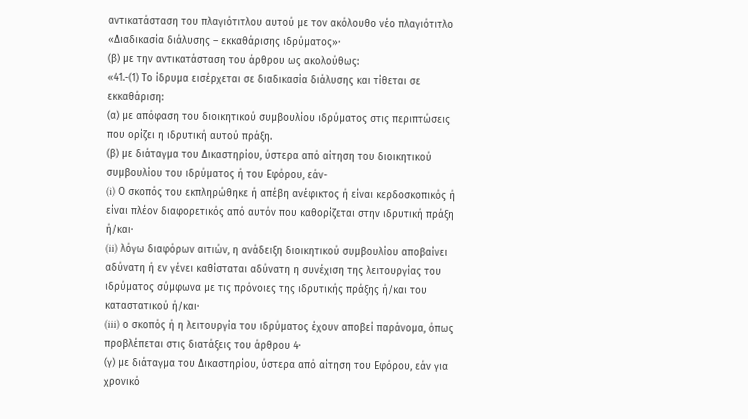αντικατάσταση του πλαγιότιτλου αυτού με τον ακόλουθο νέο πλαγιότιτλο «Διαδικασία διάλυσης – εκκαθάρισης ιδρύματος»·
(β) με την αντικατάσταση του άρθρου ως ακολούθως:
«41.-(1) Το ίδρυμα εισέρχεται σε διαδικασία διάλυσης και τίθεται σε εκκαθάριση:
(α) με απόφαση του διοικητικού συμβουλίου ιδρύματος στις περιπτώσεις που ορίζει η ιδρυτική αυτού πράξη.
(β) με διάταγμα του Δικαστηρίου, ύστερα από αίτηση του διοικητικού συμβουλίου του ιδρύματος ή του Εφόρου, εάν-
(i) Ο σκοπός του εκπληρώθηκε ή απέβη ανέφικτος ή είναι κερδοσκοπικός ή είναι πλέον διαφορετικός από αυτόν που καθορίζεται στην ιδρυτική πράξη ή/και∙
(ii) λόγω διαφόρων αιτιών, η ανάδειξη διοικητικού συμβουλίου αποβαίνει αδύνατη ή εν γένει καθίσταται αδύνατη η συνέχιση της λειτουργίας του ιδρύματος σύμφωνα με τις πρόνοιες της ιδρυτικής πράξης ή/και του καταστατικού ή/και∙
(iii) ο σκοπός ή η λειτουργία του ιδρύματος έχουν αποβεί παράνομα, όπως προβλέπεται στις διατάξεις του άρθρου 4∙
(γ) με διάταγμα του Δικαστηρίου, ύστερα από αίτηση του Εφόρου, εάν για χρονικό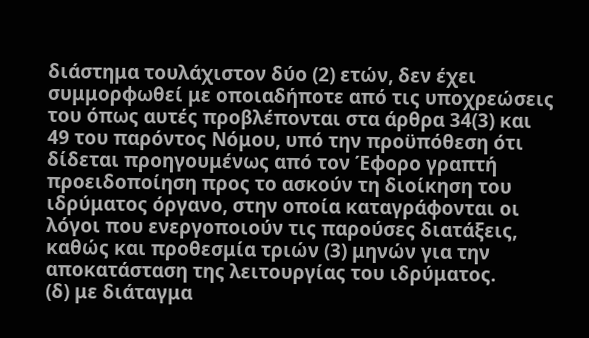διάστημα τουλάχιστον δύο (2) ετών, δεν έχει συμμορφωθεί με οποιαδήποτε από τις υποχρεώσεις του όπως αυτές προβλέπονται στα άρθρα 34(3) και 49 του παρόντος Νόμου, υπό την προϋπόθεση ότι δίδεται προηγουμένως από τον Έφορο γραπτή προειδοποίηση προς το ασκούν τη διοίκηση του ιδρύματος όργανο, στην οποία καταγράφονται οι λόγοι που ενεργοποιούν τις παρούσες διατάξεις, καθώς και προθεσμία τριών (3) μηνών για την αποκατάσταση της λειτουργίας του ιδρύματος.
(δ) με διάταγμα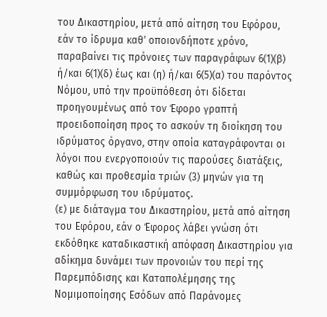του Δικαστηρίου, μετά από αίτηση του Εφόρου, εάν το ίδρυμα καθ’ οποιονδήποτε χρόνο, παραβαίνει τις πρόνοιες των παραγράφων 6(1)(β) ή/και 6(1)(δ) έως και (η) ή/και 6(5)(α) του παρόντος Νόμου, υπό την προϋπόθεση ότι δίδεται προηγουμένως από τον Έφορο γραπτή προειδοποίηση προς το ασκούν τη διοίκηση του ιδρύματος όργανο, στην οποία καταγράφονται οι λόγοι που ενεργοποιούν τις παρούσες διατάξεις, καθώς και προθεσμία τριών (3) μηνών για τη συμμόρφωση του ιδρύματος.
(ε) με διάταγμα του Δικαστηρίου, μετά από αίτηση του Εφόρου, εάν ο Έφορος λάβει γνώση ότι εκδόθηκε καταδικαστική απόφαση Δικαστηρίου για αδίκημα δυνάμει των προνοιών του περί της Παρεμπόδισης και Καταπολέμησης της Νομιμοποίησης Εσόδων από Παράνομες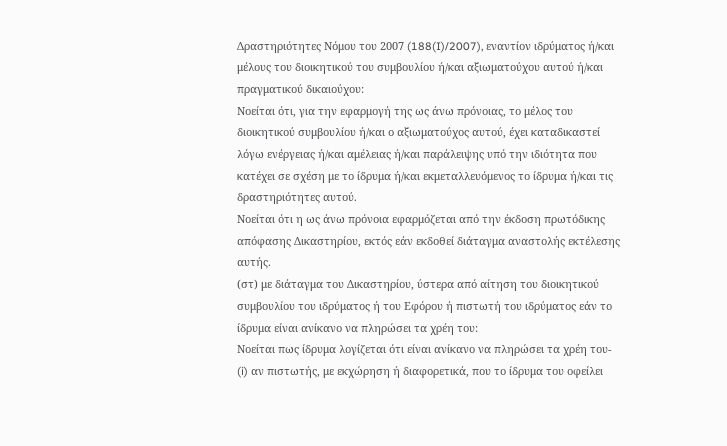Δραστηριότητες Νόμου του 2007 (188(I)/2007), εναντίον ιδρύματος ή/και μέλους του διοικητικού του συμβουλίου ή/και αξιωματούχου αυτού ή/και πραγματικού δικαιούχου:
Νοείται ότι, για την εφαρμογή της ως άνω πρόνοιας, το μέλος του διοικητικού συμβουλίου ή/και ο αξιωματούχος αυτού, έχει καταδικαστεί λόγω ενέργειας ή/και αμέλειας ή/και παράλειψης υπό την ιδιότητα που κατέχει σε σχέση με το ίδρυμα ή/και εκμεταλλευόμενος το ίδρυμα ή/και τις δραστηριότητες αυτού.
Νοείται ότι η ως άνω πρόνοια εφαρμόζεται από την έκδοση πρωτόδικης απόφασης Δικαστηρίου, εκτός εάν εκδοθεί διάταγμα αναστολής εκτέλεσης αυτής.
(στ) με διάταγμα του Δικαστηρίου, ύστερα από αίτηση του διοικητικού συμβουλίου του ιδρύματος ή του Εφόρου ή πιστωτή του ιδρύματος εάν το ίδρυμα είναι ανίκανο να πληρώσει τα χρέη του:
Νοείται πως ίδρυμα λογίζεται ότι είναι ανίκανο να πληρώσει τα χρέη του-
(i) αν πιστωτής, με εκχώρηση ή διαφορετικά, που το ίδρυμα του οφείλει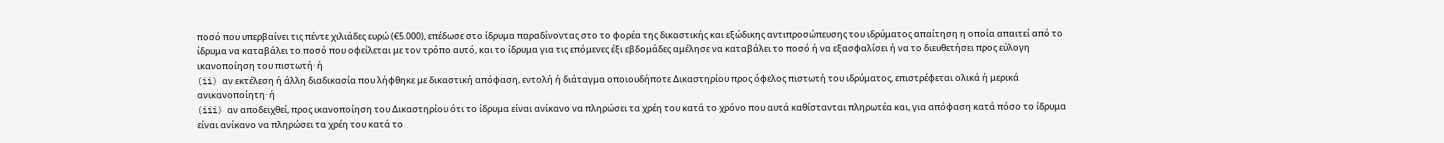ποσό που υπερβαίνει τις πέντε χιλιάδες ευρώ (€5.000), επέδωσε στο ίδρυμα παραδίνοντας στο το φορέα της δικαστικής και εξώδικης αντιπροσώπευσης του ιδρύματος απαίτηση η οποία απαιτεί από το ίδρυμα να καταβάλει το ποσό που οφείλεται με τον τρόπο αυτό, και το ίδρυμα για τις επόμενες έξι εβδομάδες αμέλησε να καταβάλει το ποσό ή να εξασφαλίσει ή να το διευθετήσει προς εύλογη ικανοποίηση του πιστωτή· ή
(ii) αν εκτέλεση ή άλλη διαδικασία που λήφθηκε με δικαστική απόφαση, εντολή ή διάταγμα οποιουδήποτε Δικαστηρίου προς όφελος πιστωτή του ιδρύματος, επιστρέφεται ολικά ή μερικά ανικανοποίητη· ή
(iii) αν αποδειχθεί, προς ικανοποίηση του Δικαστηρίου ότι το ίδρυμα είναι ανίκανο να πληρώσει τα χρέη του κατά το χρόνο που αυτά καθίστανται πληρωτέα και, για απόφαση κατά πόσο το ίδρυμα είναι ανίκανο να πληρώσει τα χρέη του κατά το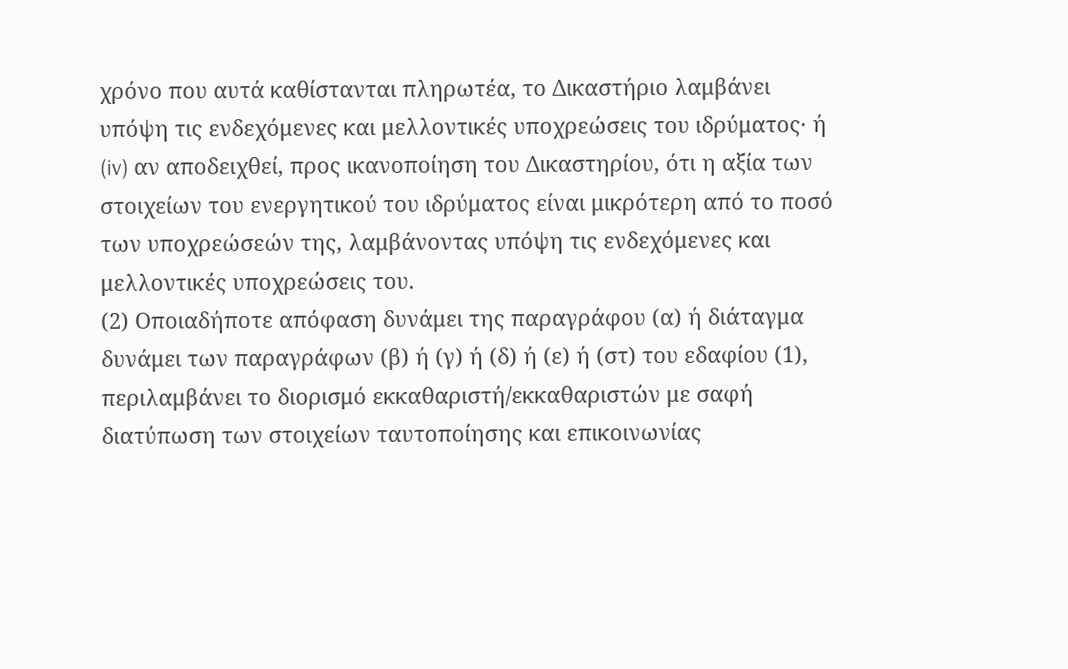χρόνο που αυτά καθίστανται πληρωτέα, το Δικαστήριο λαμβάνει υπόψη τις ενδεχόμενες και μελλοντικές υποχρεώσεις του ιδρύματος· ή
(iv) αν αποδειχθεί, προς ικανοποίηση του Δικαστηρίου, ότι η αξία των στοιχείων του ενεργητικού του ιδρύματος είναι μικρότερη από το ποσό των υποχρεώσεών της, λαμβάνοντας υπόψη τις ενδεχόμενες και μελλοντικές υποχρεώσεις του.
(2) Οποιαδήποτε απόφαση δυνάμει της παραγράφου (α) ή διάταγμα δυνάμει των παραγράφων (β) ή (γ) ή (δ) ή (ε) ή (στ) του εδαφίου (1), περιλαμβάνει το διορισμό εκκαθαριστή/εκκαθαριστών με σαφή διατύπωση των στοιχείων ταυτοποίησης και επικοινωνίας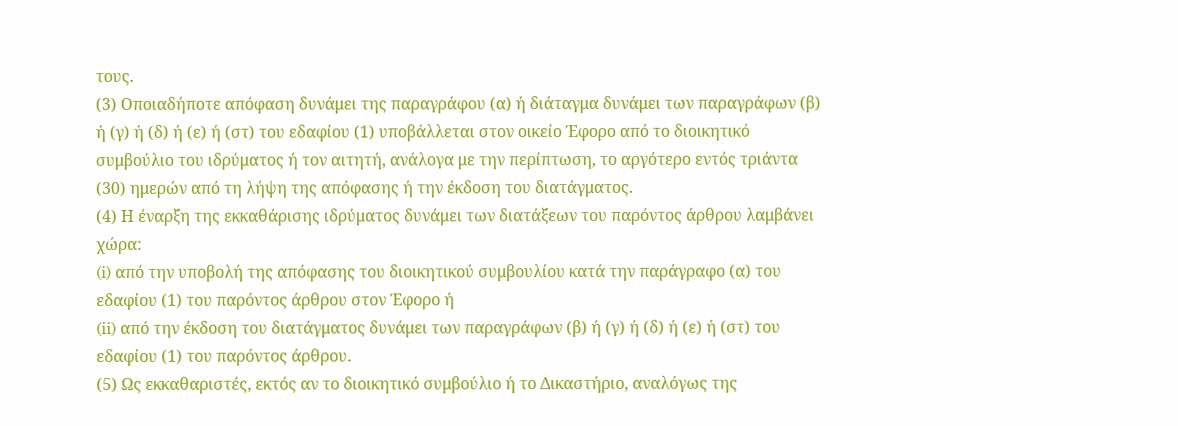τους.
(3) Οποιαδήποτε απόφαση δυνάμει της παραγράφου (α) ή διάταγμα δυνάμει των παραγράφων (β) ή (γ) ή (δ) ή (ε) ή (στ) του εδαφίου (1) υποβάλλεται στον οικείο Έφορο από το διοικητικό συμβούλιο του ιδρύματος ή τον αιτητή, ανάλογα με την περίπτωση, το αργότερο εντός τριάντα (30) ημερών από τη λήψη της απόφασης ή την έκδοση του διατάγματος.
(4) Η έναρξη της εκκαθάρισης ιδρύματος δυνάμει των διατάξεων του παρόντος άρθρου λαμβάνει χώρα:
(i) από την υποβολή της απόφασης του διοικητικού συμβουλίου κατά την παράγραφο (α) του εδαφίου (1) του παρόντος άρθρου στον Έφορο ή
(ii) από την έκδοση του διατάγματος δυνάμει των παραγράφων (β) ή (γ) ή (δ) ή (ε) ή (στ) του εδαφίου (1) του παρόντος άρθρου.
(5) Ως εκκαθαριστές, εκτός αν το διοικητικό συμβούλιο ή το Δικαστήριο, αναλόγως της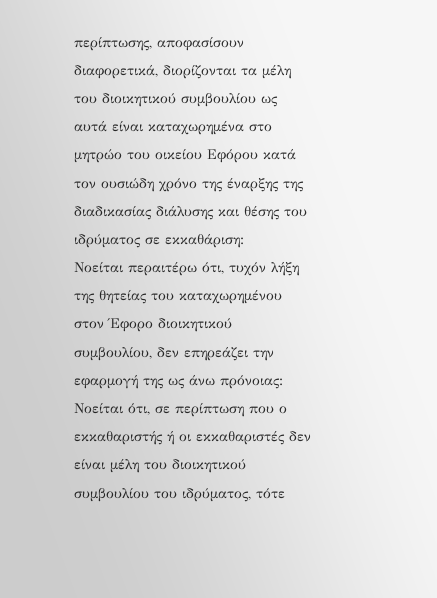περίπτωσης, αποφασίσουν διαφορετικά, διορίζονται τα μέλη του διοικητικού συμβουλίου ως αυτά είναι καταχωρημένα στο μητρώο του οικείου Εφόρου κατά τον ουσιώδη χρόνο της έναρξης της διαδικασίας διάλυσης και θέσης του ιδρύματος σε εκκαθάριση:
Νοείται περαιτέρω ότι, τυχόν λήξη της θητείας του καταχωρημένου στον Έφορο διοικητικού συμβουλίου, δεν επηρεάζει την εφαρμογή της ως άνω πρόνοιας:
Νοείται ότι, σε περίπτωση που ο εκκαθαριστής ή οι εκκαθαριστές δεν είναι μέλη του διοικητικού συμβουλίου του ιδρύματος, τότε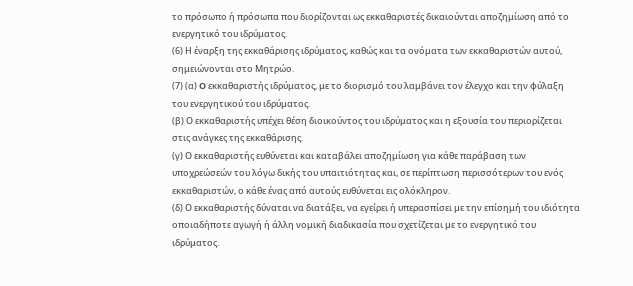το πρόσωπο ή πρόσωπα που διορίζονται ως εκκαθαριστές δικαιούνται αποζημίωση από το ενεργητικό του ιδρύματος.
(6) Η έναρξη της εκκαθάρισης ιδρύματος, καθώς και τα ονόματα των εκκαθαριστών αυτού, σημειώνονται στο Μητρώο.
(7) (α) O εκκαθαριστής ιδρύματος, με το διορισμό του λαμβάνει τον έλεγχο και την φύλαξη του ενεργητικού του ιδρύματος.
(β) Ο εκκαθαριστής υπέχει θέση διοικούντος του ιδρύματος και η εξουσία του περιορίζεται στις ανάγκες της εκκαθάρισης.
(γ) Ο εκκαθαριστής ευθύνεται και καταβάλει αποζημίωση για κάθε παράβαση των υποχρεώσεών του λόγω δικής του υπαιτιότητας και, σε περίπτωση περισσότερων του ενός εκκαθαριστών, ο κάθε ένας από αυτούς ευθύνεται εις ολόκληρον.
(δ) Ο εκκαθαριστής δύναται να διατάξει, να εγείρει ή υπερασπίσει µε την επίσημή του ιδιότητα οποιαδήποτε αγωγή ή άλλη νομική διαδικασία που σχετίζεται µε το ενεργητικό του ιδρύματος.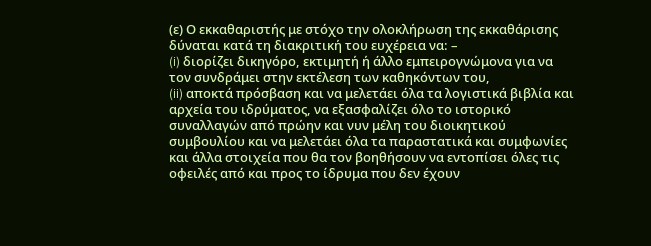(ε) Ο εκκαθαριστής με στόχο την ολοκλήρωση της εκκαθάρισης δύναται κατά τη διακριτική του ευχέρεια να: –
(i) διορίζει δικηγόρο, εκτιμητή ή άλλο εμπειρογνώμονα για να τον συνδράμει στην εκτέλεση των καθηκόντων του,
(ii) αποκτά πρόσβαση και να μελετάει όλα τα λογιστικά βιβλία και αρχεία του ιδρύματος, να εξασφαλίζει όλο το ιστορικό συναλλαγών από πρώην και νυν μέλη του διοικητικού συμβουλίου και να μελετάει όλα τα παραστατικά και συμφωνίες και άλλα στοιχεία που θα τον βοηθήσουν να εντοπίσει όλες τις οφειλές από και προς το ίδρυμα που δεν έχουν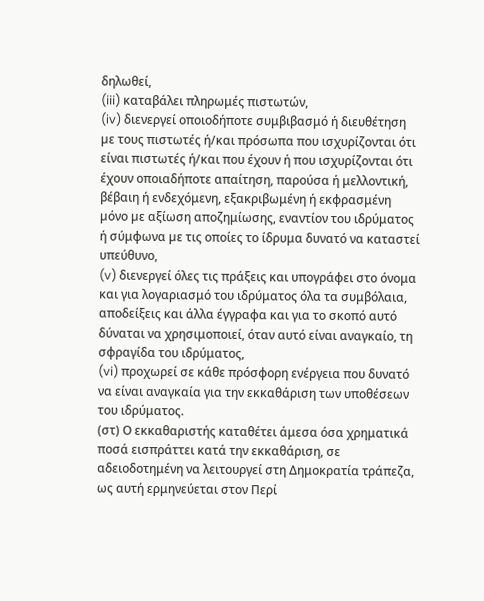δηλωθεί,
(iii) καταβάλει πληρωμές πιστωτών,
(iv) διενεργεί οποιοδήποτε συμβιβασμό ή διευθέτηση µε τους πιστωτές ή/και πρόσωπα που ισχυρίζονται ότι είναι πιστωτές ή/και που έχουν ή που ισχυρίζονται ότι έχουν οποιαδήποτε απαίτηση, παρούσα ή μελλοντική, βέβαιη ή ενδεχόμενη, εξακριβωμένη ή εκφρασμένη µόνο µε αξίωση αποζημίωσης, εναντίον του ιδρύματος ή σύμφωνα µε τις οποίες το ίδρυμα δυνατό να καταστεί υπεύθυνο,
(v) διενεργεί όλες τις πράξεις και υπογράφει στο όνομα και για λογαριασμό του ιδρύματος όλα τα συμβόλαια, αποδείξεις και άλλα έγγραφα και για το σκοπό αυτό δύναται να χρησιμοποιεί, όταν αυτό είναι αναγκαίο, τη σφραγίδα του ιδρύματος,
(vi) προχωρεί σε κάθε πρόσφορη ενέργεια που δυνατό να είναι αναγκαία για την εκκαθάριση των υποθέσεων του ιδρύματος.
(στ) Ο εκκαθαριστής καταθέτει άμεσα όσα χρηματικά ποσά εισπράττει κατά την εκκαθάριση, σε αδειοδοτημένη να λειτουργεί στη Δημοκρατία τράπεζα, ως αυτή ερμηνεύεται στον Περί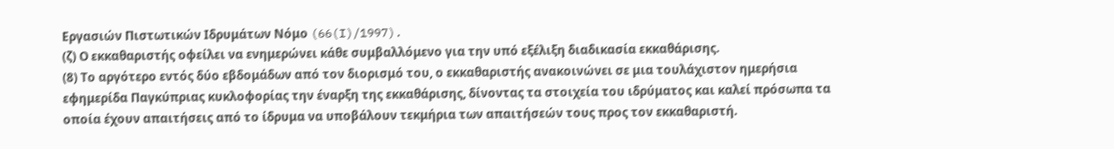Εργασιών Πιστωτικών Ιδρυμάτων Νόμο (66(I)/1997).
(ζ) Ο εκκαθαριστής οφείλει να ενημερώνει κάθε συμβαλλόμενο για την υπό εξέλιξη διαδικασία εκκαθάρισης.
(8) Το αργότερο εντός δύο εβδομάδων από τον διορισμό του, ο εκκαθαριστής ανακοινώνει σε μια τουλάχιστον ημερήσια εφημερίδα Παγκύπριας κυκλοφορίας την έναρξη της εκκαθάρισης, δίνοντας τα στοιχεία του ιδρύματος και καλεί πρόσωπα τα οποία έχουν απαιτήσεις από το ίδρυμα να υποβάλουν τεκμήρια των απαιτήσεών τους προς τον εκκαθαριστή.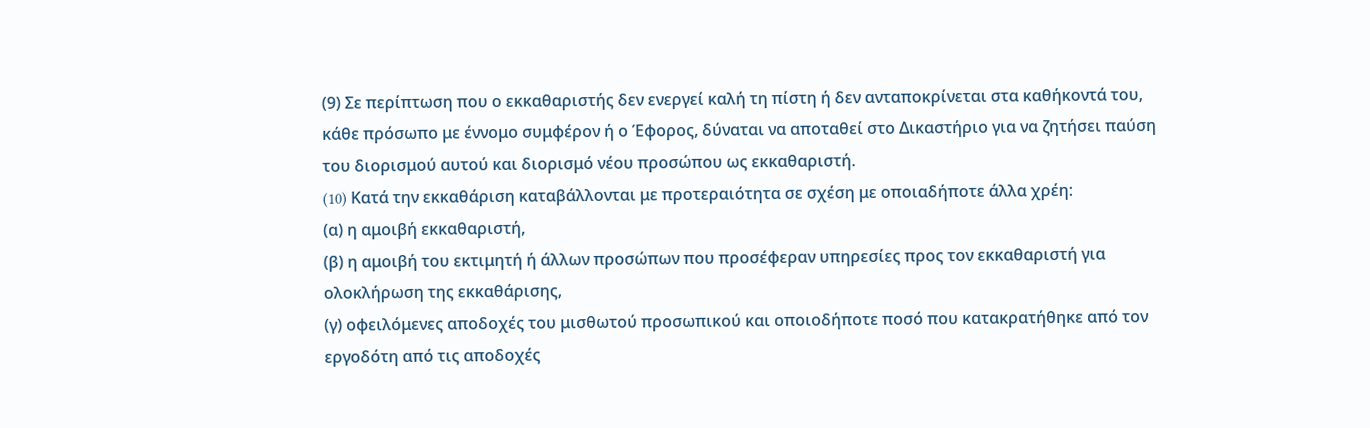(9) Σε περίπτωση που ο εκκαθαριστής δεν ενεργεί καλή τη πίστη ή δεν ανταποκρίνεται στα καθήκοντά του, κάθε πρόσωπο με έννομο συμφέρον ή ο Έφορος, δύναται να αποταθεί στο Δικαστήριο για να ζητήσει παύση του διορισμού αυτού και διορισμό νέου προσώπου ως εκκαθαριστή.
(10) Kατά την εκκαθάριση καταβάλλονται με προτεραιότητα σε σχέση με οποιαδήποτε άλλα χρέη:
(α) η αμοιβή εκκαθαριστή,
(β) η αμοιβή του εκτιμητή ή άλλων προσώπων που προσέφεραν υπηρεσίες προς τον εκκαθαριστή για ολοκλήρωση της εκκαθάρισης,
(γ) οφειλόμενες αποδοχές του μισθωτού προσωπικού και οποιοδήποτε ποσό που κατακρατήθηκε από τον εργοδότη από τις αποδοχές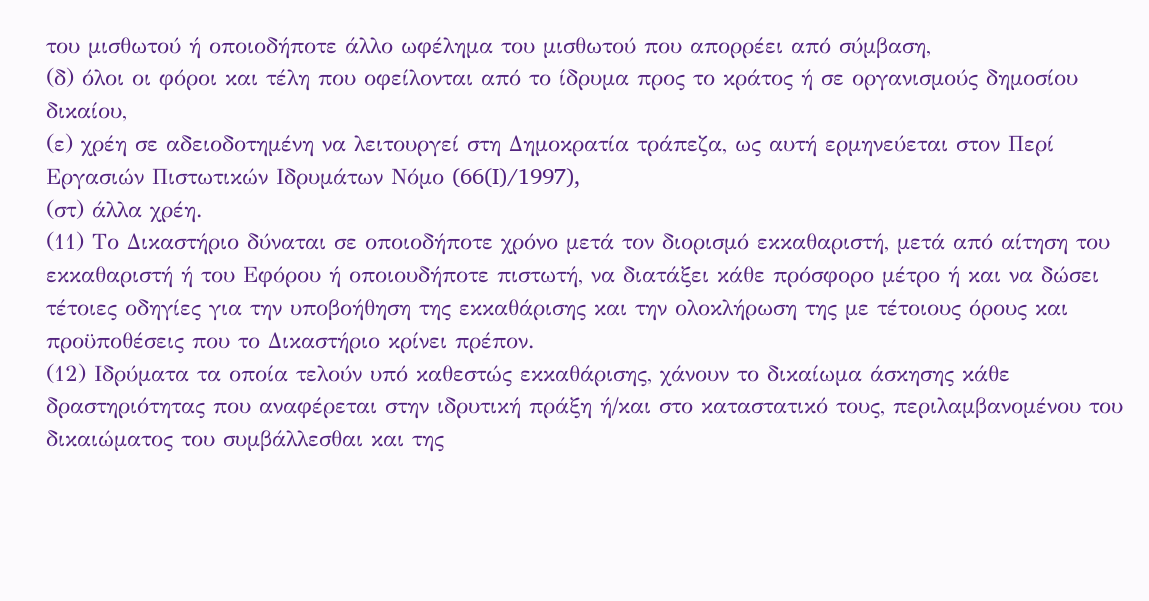του μισθωτού ή οποιοδήποτε άλλο ωφέλημα του μισθωτού που απορρέει από σύμβαση,
(δ) όλοι οι φόροι και τέλη που οφείλονται από το ίδρυμα προς το κράτος ή σε οργανισμούς δημοσίου δικαίου,
(ε) χρέη σε αδειοδοτημένη να λειτουργεί στη Δημοκρατία τράπεζα, ως αυτή ερμηνεύεται στον Περί Εργασιών Πιστωτικών Ιδρυμάτων Νόμο (66(I)/1997),
(στ) άλλα χρέη.
(11) Το Δικαστήριο δύναται σε οποιοδήποτε χρόνο µετά τον διορισμό εκκαθαριστή, µετά από αίτηση του εκκαθαριστή ή του Εφόρου ή οποιουδήποτε πιστωτή, να διατάξει κάθε πρόσφορο μέτρο ή και να δώσει τέτοιες οδηγίες για την υποβοήθηση της εκκαθάρισης και την ολοκλήρωση της με τέτοιους όρους και προϋποθέσεις που το Δικαστήριο κρίνει πρέπον.
(12) Ιδρύματα τα οποία τελούν υπό καθεστώς εκκαθάρισης, χάνουν το δικαίωμα άσκησης κάθε δραστηριότητας που αναφέρεται στην ιδρυτική πράξη ή/και στο καταστατικό τους, περιλαμβανομένου του δικαιώματος του συμβάλλεσθαι και της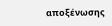αποξένωσης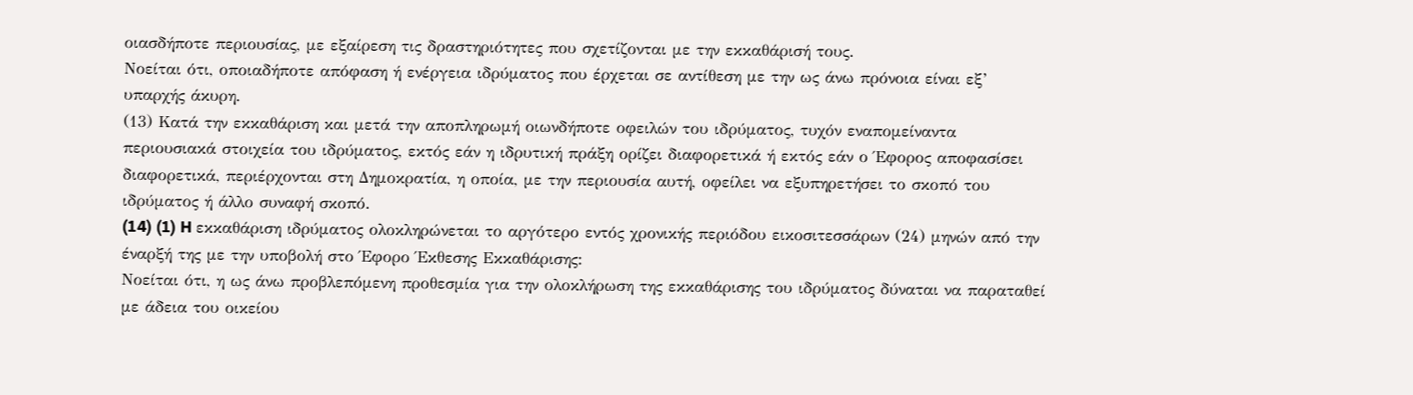οιασδήποτε περιουσίας, με εξαίρεση τις δραστηριότητες που σχετίζονται με την εκκαθάρισή τους.
Νοείται ότι, οποιαδήποτε απόφαση ή ενέργεια ιδρύματος που έρχεται σε αντίθεση με την ως άνω πρόνοια είναι εξ’ υπαρχής άκυρη.
(13) Κατά την εκκαθάριση και μετά την αποπληρωμή οιωνδήποτε οφειλών του ιδρύματος, τυχόν εναπομείναντα περιουσιακά στοιχεία του ιδρύματος, εκτός εάν η ιδρυτική πράξη ορίζει διαφορετικά ή εκτός εάν ο Έφορος αποφασίσει διαφορετικά, περιέρχονται στη Δημοκρατία, η οποία, με την περιουσία αυτή, οφείλει να εξυπηρετήσει το σκοπό του ιδρύματος ή άλλο συναφή σκοπό.
(14) (1) H εκκαθάριση ιδρύματος ολοκληρώνεται το αργότερο εντός χρονικής περιόδου εικοσιτεσσάρων (24) μηνών από την έναρξή της με την υποβολή στο Έφορο Έκθεσης Εκκαθάρισης:
Νοείται ότι, η ως άνω προβλεπόμενη προθεσμία για την ολοκλήρωση της εκκαθάρισης του ιδρύματος δύναται να παραταθεί με άδεια του οικείου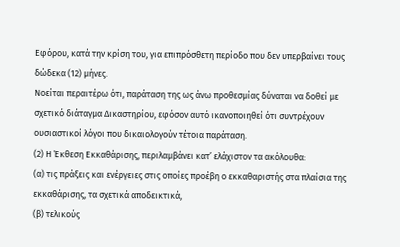Εφόρου, κατά την κρίση του, για επιπρόσθετη περίοδο που δεν υπερβαίνει τους δώδεκα (12) μήνες.
Νοείται περαιτέρω ότι, παράταση της ως άνω προθεσμίας δύναται να δοθεί με σχετικό διάταγμα Δικαστηρίου, εφόσον αυτό ικανοποιηθεί ότι συντρέχουν ουσιαστικοί λόγοι που δικαιολογούν τέτοια παράταση.
(2) Η Έκθεση Εκκαθάρισης, περιλαμβάνει κατ’ ελάχιστον τα ακόλουθα:
(α) τις πράξεις και ενέργειες στις οποίες προέβη ο εκκαθαριστής στα πλαίσια της εκκαθάρισης, τα σχετικά αποδεικτικά,
(β) τελικούς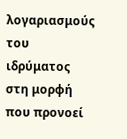λογαριασμούς του ιδρύματος στη μορφή που προνοεί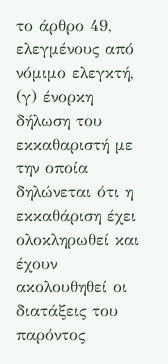το άρθρο 49, ελεγμένους από νόμιμο ελεγκτή,
(γ) ένορκη δήλωση του εκκαθαριστή με την οποία δηλώνεται ότι η εκκαθάριση έχει ολοκληρωθεί και έχουν ακολουθηθεί οι διατάξεις του παρόντος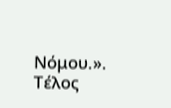Νόμου.».
Τέλος